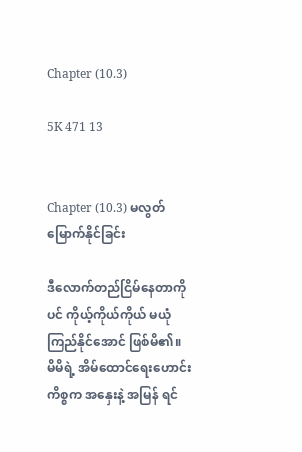Chapter (10.3)

5K 471 13


Chapter (10.3) မလွတ်မြောက်နိုင်ခြင်း

ဒီလောက်တည်ငြိမ်နေတာကိုပင် ကိုယ့်ကိုယ်ကိုယ် မယုံကြည်နိုင်အောင် ဖြစ်မိ၏။ မိမိရဲ့ အိမ်ထောင်ရေးဟောင်း ကိစ္စက အနှေးနဲ့ အမြန် ရင်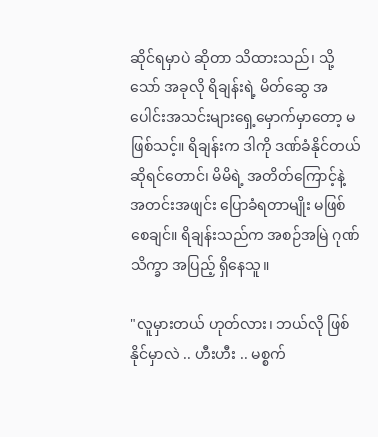ဆိုင်ရမှာပဲ ဆိုတာ သိထားသည်၊ သို့သော် အခုလို ရိချန်းရဲ့ မိတ်ဆွေ အပေါင်းအသင်းများရှေ့မှောက်မှာတော့ မဖြစ်သင့်။ ရိချန်းက ဒါကို ဒဏ်ခံနိုင်တယ် ဆိုရင်တောင်၊ မိမိရဲ့ အတိတ်ကြောင့်နဲ့ အတင်းအဖျင်း ပြောခံရတာမျိုး မဖြစ်စေချင်။ ရိချန်းသည်က အစဉ်အမြဲ ဂုဏ်သိက္ခာ အပြည့် ရှိနေသူ။

"လူမှားတယ် ဟုတ်လား၊ ဘယ်လို ဖြစ်နိုင်မှာလဲ .. ဟီးဟီး .. မစ္စက်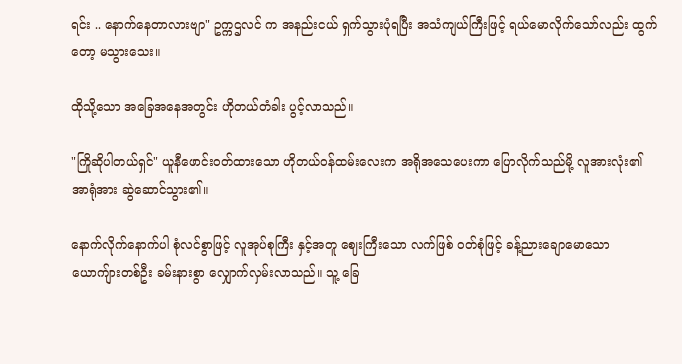ရင်း .. နောက်နေတာလားဗျာ" ဥက္ကဌလင် က အနည်းငယ် ရှက်သွားပုံရပြီး အသံကျယ်ကြီးဖြင့် ရယ်မောလိုက်သော်လည်း ထွက်တော့ မသွားသေး။

ထိုသို့သော အခြေအနေအတွင်း ဟိုတယ်တံခါး ပွင့်လာသည်။

"ကြိုဆိုပါတယ်ရှင်" ယူနီဖောင်းဝတ်ထားသော ဟိုတယ်ဝန်ထမ်းလေးက အရိုအသေပေးကာ ပြောလိုက်သည်မို့ လူအားလုံး၏ အာရုံအား ဆွဲဆောင်သွား၏။

နောက်လိုက်နောက်ပါ စုံလင်စွာဖြင့် လူအုပ်စုကြီး နှင့်အတူ ဈေးကြီးသော လက်ဖြစ် ဝတ်စုံဖြင့် ခန့်ညားချောမောသော ယောကျ်ားတစ်ဦး ခမ်းနားစွာ လျှောက်လှမ်းလာသည်။ သူ့ ခြေ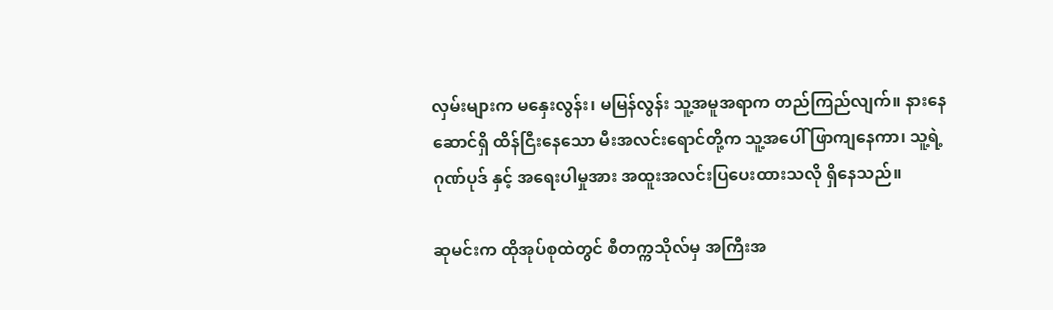လှမ်းများက မနှေးလွန်း၊ မမြန်လွန်း သူ့အမူအရာက တည်ကြည်လျက်။ နားနေဆောင်ရှိ ထိန်ငြီးနေသော မီးအလင်းရောင်တို့က သူ့အပေါ် ဖြာကျနေကာ၊ သူ့ရဲ့ ဂုဏ်ပုဒ် နှင့် အရေးပါမှုအား အထူးအလင်းပြပေးထားသလို ရှိနေသည်။

ဆုမင်းက ထိုအုပ်စုထဲတွင် စီတက္ကသိုလ်မှ အကြီးအ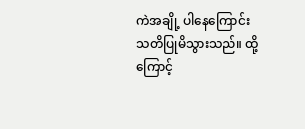ကဲအချို့ ပါနေကြောင်း သတိပြုမိသွားသည်။ ထို့ကြောင့်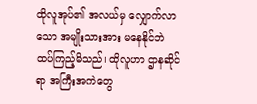ထိုလူအုပ်၏ အလယ်မှ လျှောက်လာသော အမျိုးသားအား မနေနိုင်ဘဲ ထပ်ကြည့်မိသည်၊ ထိုလူဟာ ဌာနဆိုင်ရာ အကြီးအကဲတွေ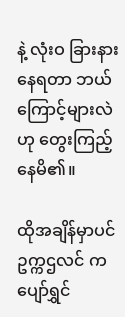နဲ့ လုံးဝ ခြားနားနေရတာ ဘယ်ကြောင့်များလဲဟု တွေးကြည့်နေမိ၏။

ထိုအချိန်မှာပင် ဥက္ကဌလင် က ပျော်ရွှင်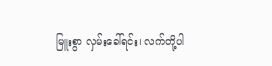မြူးစွာ လှမ်းခေါ်ရင်း၊ လက်တို့ပါ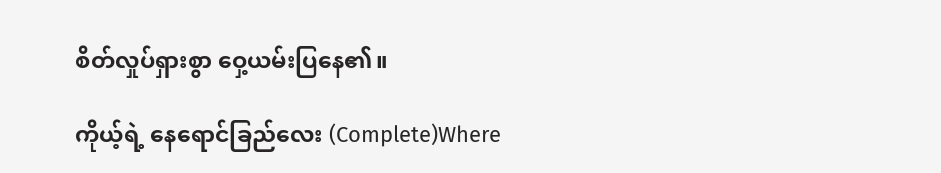စိတ်လှုပ်ရှားစွာ ဝှေ့ယမ်းပြနေ၏။

ကိုယ့်ရဲ့ နေရောင်ခြည်လေး (Complete)Where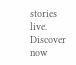stories live. Discover now